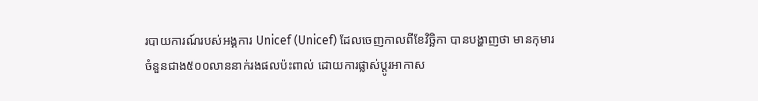របាយការណ៍របស់អង្គការ Unicef (Unicef) ដែលចេញកាលពីខែវិច្ឆិកា បានបង្ហាញថា មានកុមារចំនួនជាង៥០០លាននាក់រងផលប៉ះពាល់ ដោយការផ្លាស់ប្តូរអាកាស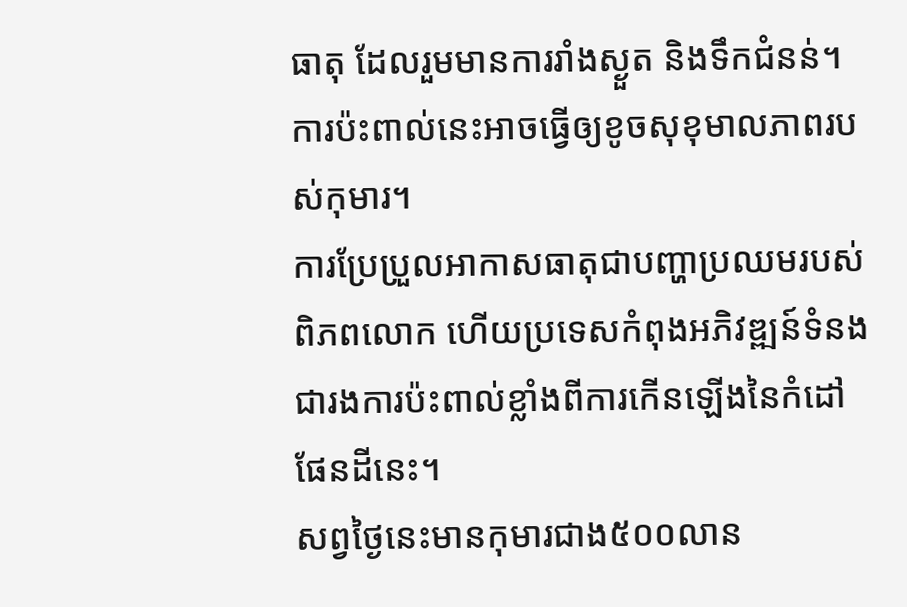ធាតុ ដែលរួមមានការរាំងស្ងួត និងទឹកជំនន់។ ការប៉ះពាល់នេះអាចធ្វើឲ្យខូចសុខុមាលភាពរបស់កុមារ។
ការប្រែប្រួលអាកាសធាតុជាបញ្ហាប្រឈមរបស់ពិភពលោក ហើយប្រទេសកំពុងអភិវឌ្ឍន៍ទំនងជារងការប៉ះពាល់ខ្លាំងពីការកើនឡើងនៃកំដៅផែនដីនេះ។
សព្វថ្ងៃនេះមានកុមារជាង៥០០លាន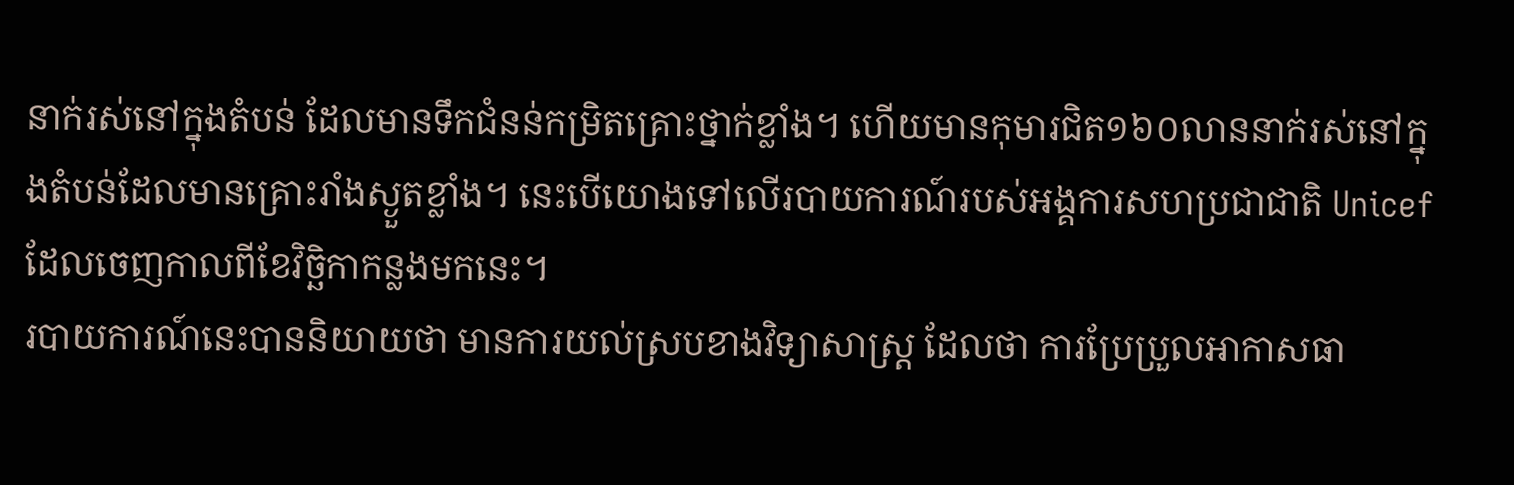នាក់រស់នៅក្នុងតំបន់ ដែលមានទឹកជំនន់កម្រិតគ្រោះថ្នាក់ខ្លាំង។ ហើយមានកុមារជិត១៦០លាននាក់រស់នៅក្នុងតំបន់ដែលមានគ្រោះរាំងស្ងួតខ្លាំង។ នេះបើយោងទៅលើរបាយការណ៍របស់អង្គការសហប្រជាជាតិ Unicef ដែលចេញកាលពីខែវិច្ឆិកាកន្លងមកនេះ។
របាយការណ៍នេះបាននិយាយថា មានការយល់ស្របខាងវិទ្យាសាស្ត្រ ដែលថា ការប្រែប្រួលអាកាសធា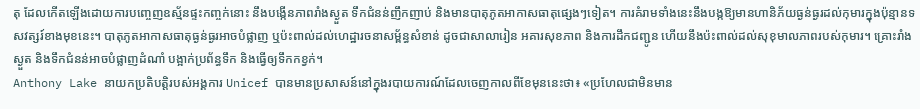តុ ដែលកើតឡើងដោយការបញ្ចេញឧស្ម័នផ្ទះកញ្ចក់នោះ នឹងបង្កើនភាពរាំងស្ងួត ទឹកជំនន់ញឹកញាប់ និងមានបាតុភូតអាកាសធាតុផ្សេងៗទៀត។ ការគំរាមទាំងនេះនឹងបង្កឱ្យមានហានិភ័យធ្ងន់ធ្ងរដល់កុមារក្នុងប៉ុន្មានទសវត្សរ៍ខាងមុខនេះ។ បាតុភូតអាកាសធាតុធ្ងន់ធ្ងរអាចបំផ្លាញ ឬប៉ះពាល់ដល់ហេដ្ឋារចនាសម្ព័ន្ធសំខាន់ ដូចជាសាលារៀន អគារសុខភាព និងការដឹកជញ្ជូន ហើយនឹងប៉ះពាល់ដល់សុខុមាលភាពរបស់កុមារ។ គ្រោះរាំងស្ងួត និងទឹកជំនន់អាចបំផ្លាញដំណាំ បង្អាក់ប្រព័ន្ធទឹក និងធ្វើឲ្យទឹកកខ្វក់។
Anthony Lake នាយកប្រតិបត្តិរបស់អង្គការ Unicef បានមានប្រសាសន៍នៅក្នុងរបាយការណ៍ដែលចេញកាលពីខែមុននេះថា៖ «ប្រហែលជាមិនមាន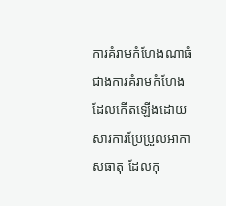ការគំរាមកំហែងណាធំជាងការគំរាមកំហែង ដែលកើតឡើងដោយសារការប្រែប្រួលអាកាសធាតុ ដែលកុ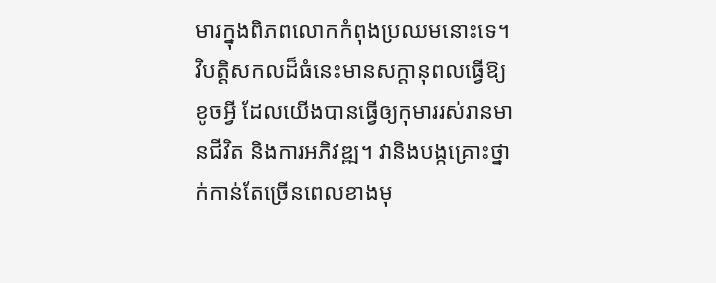មារក្នុងពិភពលោកកំពុងប្រឈមនោះទេ។ វិបត្តិសកលដ៏ធំនេះមានសក្តានុពលធ្វើឱ្យខូចអ្វី ដែលយើងបានធ្វើឲ្យកុមាររស់រានមានជីវិត និងការអភិវឌ្ឍ។ វានិងបង្កគ្រោះថ្នាក់កាន់តែច្រើនពេលខាងមុ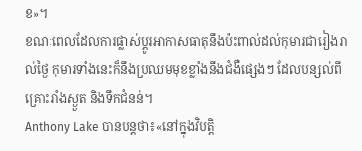ខ»។
ខណៈពេលដែលការផ្លាស់ប្តូរអាកាសធាតុនឹងប៉ះពាល់ដល់កុមារជារៀងរាល់ថ្ងៃ កុមារទាំងនេះក៏នឹងប្រឈមមុខខ្លាំងនឹងជំងឺផ្សេងៗ ដែលបន្សល់ពីគ្រោះរាំងស្ងួត និងទឹកជំនន់។
Anthony Lake បានបន្តថា៖«នៅក្នុងវិបត្តិ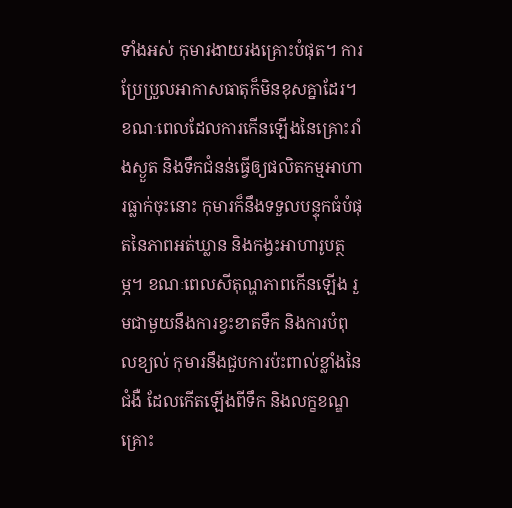ទាំងអស់ កុមារងាយរងគ្រោះបំផុត។ ការប្រែប្រួលអាកាសធាតុក៏មិនខុសគ្នាដែរ។ ខណៈពេលដែលការកើនឡើងនៃគ្រោះរាំងស្ងួត និងទឹកជំនន់ធ្វើឲ្យផលិតកម្មអាហារធ្លាក់ចុះនោះ កុមារក៏នឹងទទួលបន្ទុកធំបំផុតនៃភាពអត់ឃ្លាន និងកង្វះអាហារូបត្ថម្ភ។ ខណៈពេលសីតុណ្ហភាពកើនឡើង រួមជាមួយនឹងការខ្វះខាតទឹក និងការបំពុលខ្យល់ កុមារនឹងជួបការប៉ះពាល់ខ្លាំងនៃជំងឺ ដែលកើតឡើងពីទឹក និងលក្ខខណ្ឌគ្រោះ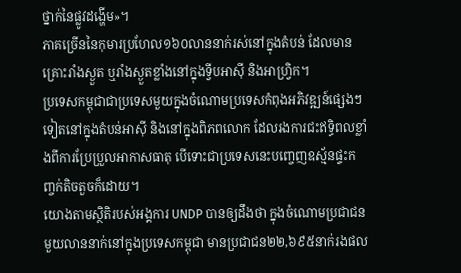ថ្នាក់នៃផ្លូវដង្ហើម»។
ភាគច្រើននៃកុមារប្រហែល១៦០លាននាក់រស់នៅក្នុងតំបន់ ដែលមានគ្រោះរាំងស្ងួត ឬរាំងស្ងួតខ្លាំងនៅក្នុងទ្វីបអាស៊ី និងអាហ្វ្រិក។
ប្រទេសកម្ពុជាជាប្រទេសមួយក្នុងចំណោមប្រទេសកំពុងអភិវឌ្ឍន៍ផ្សេងៗទៀតនៅក្នុងតំបន់អាស៊ី និងនៅក្នុងពិភពលោក ដែលរងការជះឥទ្ធិពលខ្លាំងពីការប្រែប្រួលអាកាសធាតុ បើទោះជាប្រទេសនេះបញ្ចេញឧស្ម័នផ្ទះកញ្ចក់តិចតួចក៏ដោយ។
យោងតាមស្ថិតិរបស់អង្គការ UNDP បានឲ្យដឹងថា ក្នុងចំណោមប្រជាជនមួយលាននាក់នៅក្នុងប្រទេសកម្ពុជា មានប្រជាជន២២,៦៩៥នាក់រងផល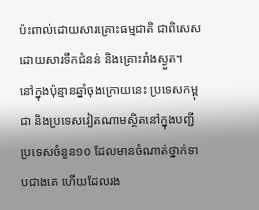ប៉ះពាល់ដោយសារគ្រោះធម្មជាតិ ជាពិសេសដោយសារទឹកជំនន់ និងគ្រោះរាំងស្ងួត។
នៅក្នុងប៉ុន្មានឆ្នាំចុងក្រោយនេះ ប្រទេសកម្ពុជា និងប្រទេសវៀតណាមស្ថិតនៅក្នុងបញ្ជីប្រទេសចំនួន១០ ដែលមានចំណាត់ថ្នាក់ទាបជាងគេ ហើយដែលរង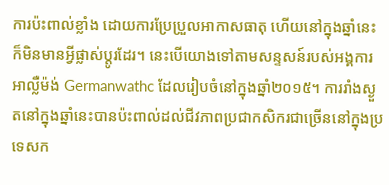ការប៉ះពាល់ខ្លាំង ដោយការប្រែប្រួលអាកាសធាតុ ហើយនៅក្នុងឆ្នាំនេះក៏មិនមានអ្វីផ្លាស់ប្តូរដែរ។ នេះបើយោងទៅតាមសន្ទសន៍របស់អង្គការអាល្លឺម៉ង់ Germanwathc ដែលរៀបចំនៅក្នុងឆ្នាំ២០១៥។ ការរាំងស្ងួតនៅក្នុងឆ្នាំនេះបានប៉ះពាល់ដល់ជីវភាពប្រជាកសិករជាច្រើននៅក្នុងប្រទេសក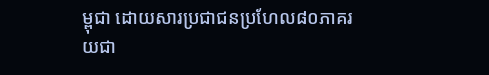ម្ពុជា ដោយសារប្រជាជនប្រហែល៨០ភាគរយជា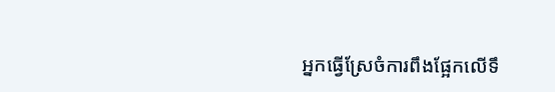អ្នកធ្វើស្រែចំការពឹងផ្អែកលើទឹ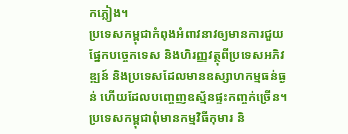កភ្លៀង។
ប្រទេសកម្ពុជាកំពុងអំពាវនាវឲ្យមានការជួយផ្នែកបច្ចេកទេស និងហិរញ្ញវត្ថុពីប្រទេសអភិវឌ្ឍន៍ និងប្រទេសដែលមានឧស្សាហកម្មធន់ធ្ងន់ ហើយដែលបញ្ចេញឧស្ម័នផ្ទះកញ្ចក់ច្រើន។
ប្រទេសកម្ពុជាពុំមានកម្មវិធីកុមារ និ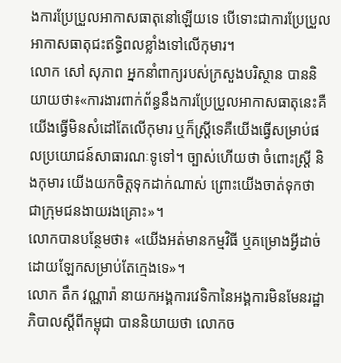ងការប្រែប្រួលអាកាសធាតុនៅឡើយទេ បើទោះជាការប្រែប្រួលអាកាសធាតុជះឥទ្ធិពលខ្លាំងទៅលើកុមារ។
លោក សៅ សុភាព អ្នកនាំពាក្យរបស់ក្រសួងបរិស្ថាន បាននិយាយថា៖«ការងារពាក់ព័ន្ធនឹងការប្រែប្រួលអាកាសធាតុនេះគឺយើងធ្វើមិនសំដៅតែលើកុមារ ឬក៏ស្ត្រីទេគឺយើងធ្វើសម្រាប់ផលប្រយោជន៍សាធារណៈទូទៅ។ ច្បាស់ហើយថា ចំពោះស្ត្រី និងកុមារ យើងយកចិត្តទុកដាក់ណាស់ ព្រោះយើងចាត់ទុកថា ជាក្រុមជនងាយរងគ្រោះ»។
លោកបានបន្ថែមថា៖ «យើងអត់មានកម្មវិធី ឬគម្រោងអ្វីដាច់ដោយឡែកសម្រាប់តែក្មេងទេ»។
លោក តឹក វណ្ណារ៉ា នាយកអង្គការវេទិកានៃអង្គការមិនមែនរដ្ឋាភិបាលស្តីពីកម្ពុជា បាននិយាយថា លោកច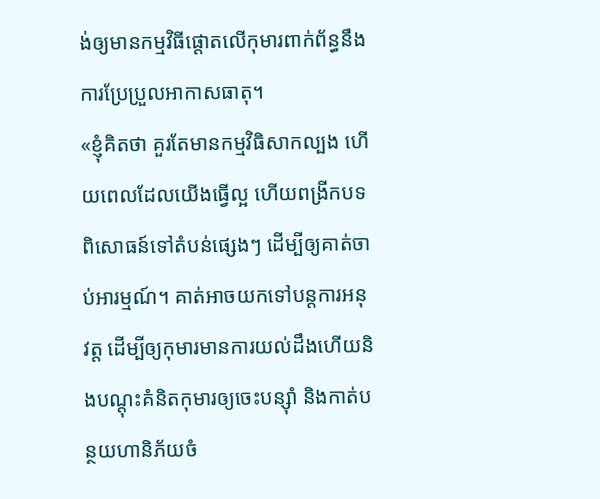ង់ឲ្យមានកម្មវិធីផ្តោតលើកុមារពាក់ព័ន្ធនឹងការប្រែប្រួលអាកាសធាតុ។
«ខ្ញុំគិតថា គួរតែមានកម្មវិធិសាកល្បង ហើយពេលដែលយើងធ្វើល្អ ហើយពង្រីកបទពិសោធន៍ទៅតំបន់ផ្សេងៗ ដើម្បីឲ្យគាត់ចាប់អារម្មណ៍។ គាត់អាចយកទៅបន្តការអនុវត្ត ដើម្បីឲ្យកុមារមានការយល់ដឹងហើយនិងបណ្តុះគំនិតកុមារឲ្យចេះបន្ស៊ាំ និងកាត់បន្ថយហានិភ័យចំ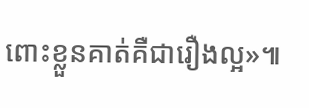ពោះខ្លួនគាត់គឺជារឿងល្អ»៕